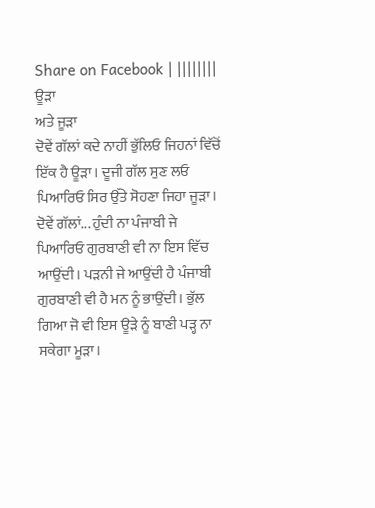Share on Facebook | ||||||||
ਊੜਾ
ਅਤੇ ਜੂੜਾ
ਦੋਵੇਂ ਗੱਲਾਂ ਕਦੇ ਨਾਹੀਂ ਭੁੱਲਿਓ ਜਿਹਨਾਂ ਵਿੱਚੋਂ ਇੱਕ ਹੈ ਊੜਾ। ਦੂਜੀ ਗੱਲ ਸੁਣ ਲਓ ਪਿਆਰਿਓ ਸਿਰ ਉੱਤੇ ਸੋਹਣਾ ਜਿਹਾ ਜੂੜਾ। ਦੋਵੇਂ ਗੱਲਾਂ... ਹੁੰਦੀ ਨਾ ਪੰਜਾਬੀ ਜੇ ਪਿਆਰਿਓ ਗੁਰਬਾਣੀ ਵੀ ਨਾ ਇਸ ਵਿੱਚ ਆਉਂਦੀ। ਪੜਨੀ ਜੇ ਆਉਂਦੀ ਹੈ ਪੰਜਾਬੀ ਗੁਰਬਾਣੀ ਵੀ ਹੈ ਮਨ ਨੂੰ ਭਾਉਂਦੀ। ਭੁੱਲ ਗਿਆ ਜੋ ਵੀ ਇਸ ਊੜੇ ਨੂੰ ਬਾਣੀ ਪੜ੍ਹ ਨਾ ਸਕੇਗਾ ਮੂੜਾ।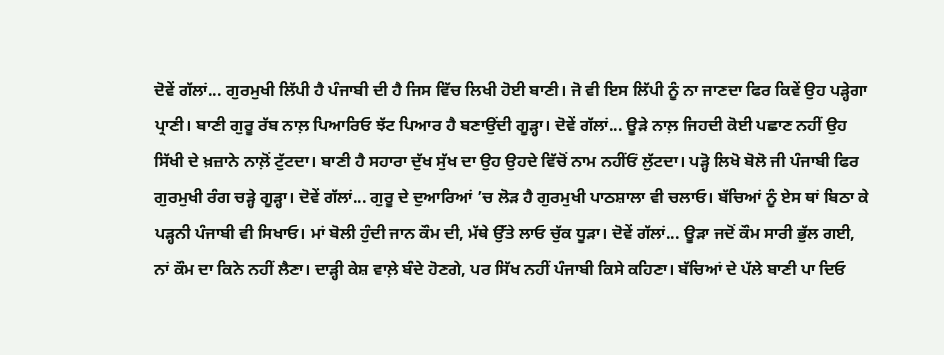ਦੋਵੇਂ ਗੱਲਾਂ... ਗੁਰਮੁਖੀ ਲਿੱਪੀ ਹੈ ਪੰਜਾਬੀ ਦੀ ਹੈ ਜਿਸ ਵਿੱਚ ਲਿਖੀ ਹੋਈ ਬਾਣੀ। ਜੋ ਵੀ ਇਸ ਲਿੱਪੀ ਨੂੰ ਨਾ ਜਾਣਦਾ ਫਿਰ ਕਿਵੇਂ ਉਹ ਪੜ੍ਹੇਗਾ ਪ੍ਰਾਣੀ। ਬਾਣੀ ਗੁਰੂ ਰੱਬ ਨਾਲ਼ ਪਿਆਰਿਓ ਝੱਟ ਪਿਆਰ ਹੈ ਬਣਾਉਂਦੀ ਗੂੜ੍ਹਾ। ਦੋਵੇਂ ਗੱਲਾਂ... ਊੜੇ ਨਾਲ਼ ਜਿਹਦੀ ਕੋਈ ਪਛਾਣ ਨਹੀਂ ਉਹ ਸਿੱਖੀ ਦੇ ਖ਼ਜ਼ਾਨੇ ਨਾਲ਼ੋਂ ਟੁੱਟਦਾ। ਬਾਣੀ ਹੈ ਸਹਾਰਾ ਦੁੱਖ ਸੁੱਖ ਦਾ ਉਹ ਉਹਦੇ ਵਿੱਚੋਂ ਨਾਮ ਨਹੀਂਓਂ ਲੁੱਟਦਾ। ਪੜ੍ਹੋ ਲਿਖੋ ਬੋਲੋ ਜੀ ਪੰਜਾਬੀ ਫਿਰ ਗੁਰਮੁਖੀ ਰੰਗ ਚੜ੍ਹੇ ਗੂੜ੍ਹਾ। ਦੋਵੇਂ ਗੱਲਾਂ... ਗੁਰੂ ਦੇ ਦੁਆਰਿਆਂ ’ਚ ਲੋੜ ਹੈ ਗੁਰਮੁਖੀ ਪਾਠਸ਼ਾਲਾ ਵੀ ਚਲਾਓ। ਬੱਚਿਆਂ ਨੂੰ ਏਸ ਥਾਂ ਬਿਠਾ ਕੇ ਪੜ੍ਹਨੀ ਪੰਜਾਬੀ ਵੀ ਸਿਖਾਓ। ਮਾਂ ਬੋਲੀ ਹੁੰਦੀ ਜਾਨ ਕੌਮ ਦੀ, ਮੱਥੇ ਉੱਤੇ ਲਾਓ ਚੁੱਕ ਧੂੜਾ। ਦੋਵੇਂ ਗੱਲਾਂ... ਊੜਾ ਜਦੋਂ ਕੌਮ ਸਾਰੀ ਭੁੱਲ ਗਈ, ਨਾਂ ਕੌਮ ਦਾ ਕਿਨੇ ਨਹੀਂ ਲੈਣਾ। ਦਾੜ੍ਹੀ ਕੇਸ਼ ਵਾਲ਼ੇ ਬੰਦੇ ਹੋਣਗੇ, ਪਰ ਸਿੱਖ ਨਹੀਂ ਪੰਜਾਬੀ ਕਿਸੇ ਕਹਿਣਾ। ਬੱਚਿਆਂ ਦੇ ਪੱਲੇ ਬਾਣੀ ਪਾ ਦਿਓ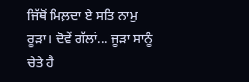ਜਿੱਥੋਂ ਮਿਲ਼ਦਾ ਏ ਸਤਿ ਨਾਮੁ ਰੂੜਾ। ਦੋਵੇਂ ਗੱਲਾਂ... ਜੂੜਾ ਸਾਨੂੰ ਚੇਤੇ ਹੈ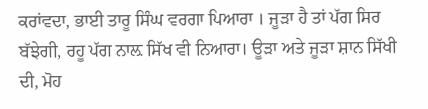ਕਰਾਂਵਦਾ, ਭਾਈ ਤਾਰੂ ਸਿੰਘ ਵਰਗਾ ਪਿਆਰਾ । ਜੂੜਾ ਹੈ ਤਾਂ ਪੱਗ ਸਿਰ ਬੱਝੇਗੀ, ਰਹੂ ਪੱਗ ਨਾਲ਼ ਸਿੱਖ ਵੀ ਨਿਆਰਾ। ਊੜਾ ਅਤੇ ਜੂੜਾ ਸ਼ਾਨ ਸਿੱਖੀ ਦੀ, ਮੋਹ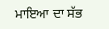ਮਾਇਆ ਦਾ ਸੱਭ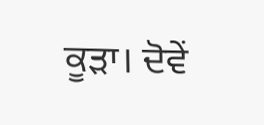ਕੂੜਾ। ਦੋਵੇਂ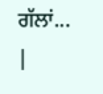ਗੱਲਾਂ...
|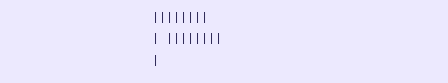||||||||
| ||||||||
|